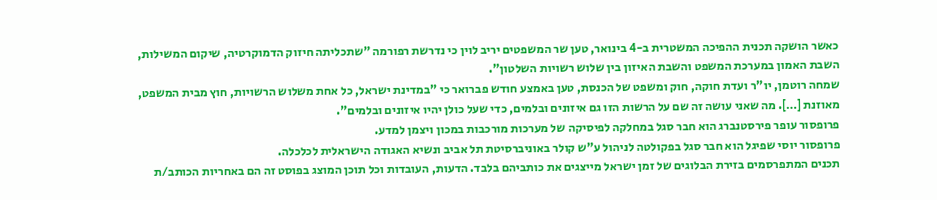כאשר הושקה תכנית ההפיכה המשטרית ב-4 בינואר, טען שר המשפטים יריב לוין כי נדרשת רפורמה "שתכליתה חיזוק הדמוקרטיה, שיקום המשילות, השבת האמון במערכת המשפט והשבת האיזון בין שלוש רשויות השלטון".
שמחה רוטמן, יו"ר ועדת חוקה, חוק ומשפט של הכנסת, טען באמצע חודש פברואר כי "במדינת ישראל, כל אחת משלוש הרשויות, חוץ מבית המשפט, מאוזנת […]. מה שאני עושה זה שם על הרשות הזו גם איזונים ובלמים, כדי שעל כולן יהיו איזונים ובלמים".
פרופסור עופר פירסטנברג הוא חבר סגל במחלקה לפיסיקה של מערכות מורכבות במכון ויצמן למדע.
פרופסור יוסי שפיגל הוא חבר סגל בפקולטה לניהול ע"ש קולר באוניברסיטת תל אביב ונשיא האגודה הישראלית לכלכלה.
תכנים המתפרסמים בזירת הבלוגים של זמן ישראל מייצגים את כותביהם בלבד. הדעות, העובדות וכל תוכן המוצג בפוסט זה הם באחריות הכותב/ת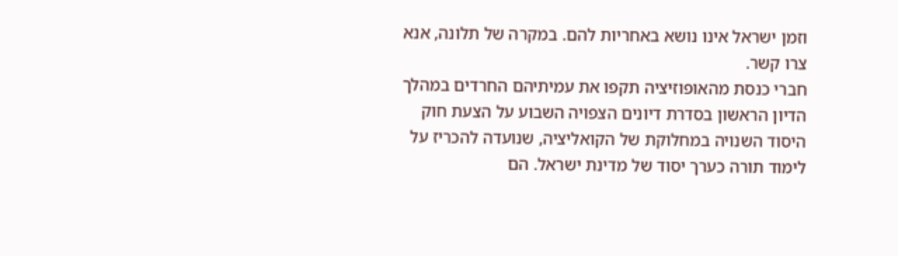וזמן ישראל אינו נושא באחריות להם. במקרה של תלונה, אנא צרו קשר.
חברי כנסת מהאופוזיציה תקפו את עמיתיהם החרדים במהלך הדיון הראשון בסדרת דיונים הצפויה השבוע על הצעת חוק היסוד השנויה במחלוקת של הקואליציה, שנועדה להכריז על לימוד תורה כערך יסוד של מדינת ישראל. הם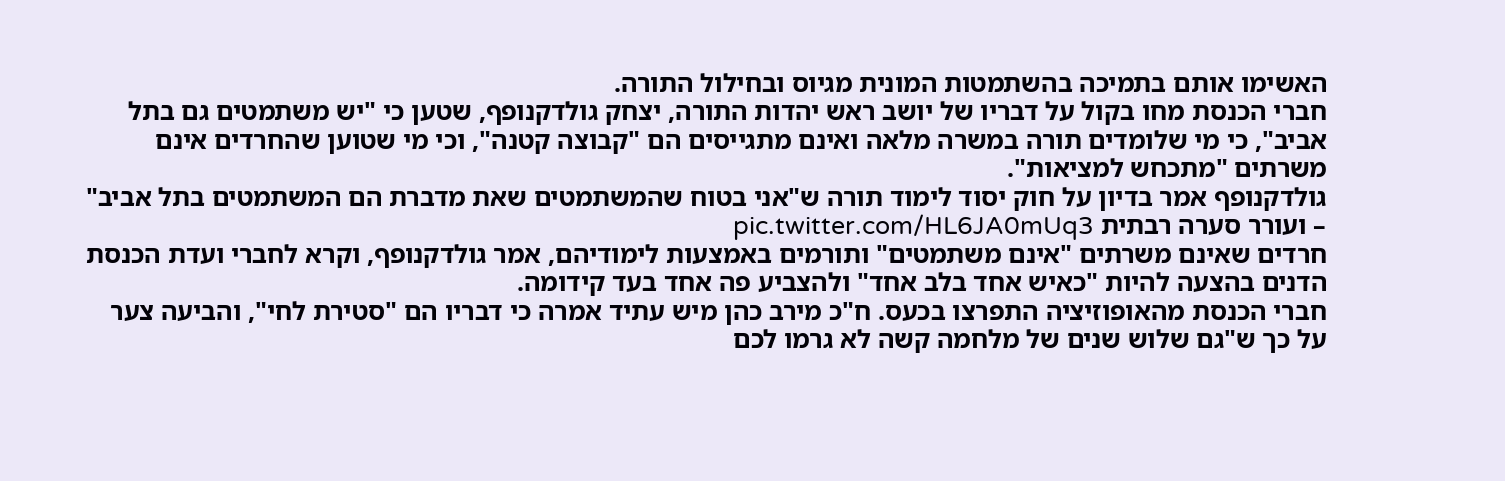האשימו אותם בתמיכה בהשתמטות המונית מגיוס ובחילול התורה.
חברי הכנסת מחו בקול על דבריו של יושב ראש יהדות התורה, יצחק גולדקנופף, שטען כי "יש משתמטים גם בתל אביב", כי מי שלומדים תורה במשרה מלאה ואינם מתגייסים הם "קבוצה קטנה", וכי מי שטוען שהחרדים אינם משרתים "מתכחש למציאות".
גולדקנופף אמר בדיון על חוק יסוד לימוד תורה ש"אני בטוח שהמשתמטים שאת מדברת הם המשתמטים בתל אביב" – ועורר סערה רבתית pic.twitter.com/HL6JA0mUq3
חרדים שאינם משרתים "אינם משתמטים" ותורמים באמצעות לימודיהם, אמר גולדקנופף, וקרא לחברי ועדת הכנסת הדנים בהצעה להיות "כאיש אחד בלב אחד" ולהצביע פה אחד בעד קידומה.
חברי הכנסת מהאופוזיציה התפרצו בכעס. ח"כ מירב כהן מיש עתיד אמרה כי דבריו הם "סטירת לחי", והביעה צער על כך ש"גם שלוש שנים של מלחמה קשה לא גרמו לכם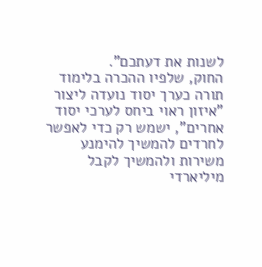לשנות את דעתכם".
החוק, שלפיו ההכרה בלימוד תורה כערך יסוד נועדה ליצור "איזון ראוי ביחס לערכי יסוד אחרים", ישמש רק כדי לאפשר לחרדים להמשיך להימנע משירות ולהמשיך לקבל מיליארדי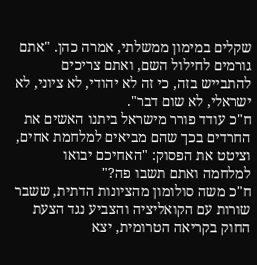שקלים במימון ממשלתי, אמרה כהן. "אתם גורמים לחילול השם, ואתם צריכים להתבייש בזה, כי זה לא יהודי, לא ציוני, לא ישראלי, לא שום דבר".
ח"כ עודד פורר מישראל ביתנו האשים את החרדים בכך שהם מביאים למלחמת אחים, וציטט את הפסוק: "האחיכם יבואו למלחמה ואתם תשבו פה?"
ח"כ משה סולומון מהציונות הדתית, ששבר שורות עם הקואליציה והצביע נגד הצעת החוק בקריאה הטרומית, יצא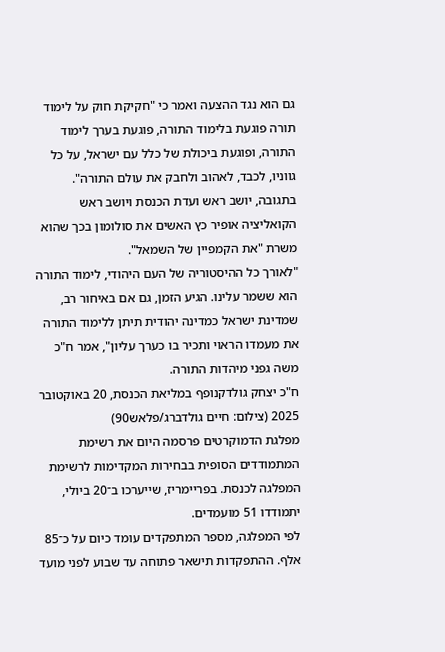גם הוא נגד ההצעה ואמר כי "חקיקת חוק על לימוד תורה פוגעת בלימוד התורה, פוגעת בערך לימוד התורה, ופוגעת ביכולת של כלל עם ישראל, על כל גווניו, לכבד, לאהוב ולחבק את עולם התורה".
בתגובה, יושב ראש ועדת הכנסת ויושב ראש הקואליציה אופיר כץ האשים את סולומון בכך שהוא משרת "את הקמפיין של השמאל".
"לאורך כל ההיסטוריה של העם היהודי, לימוד התורה הוא ששמר עלינו. הגיע הזמן, גם אם באיחור רב, שמדינת ישראל כמדינה יהודית תיתן ללימוד התורה את מעמדו הראוי ותכיר בו כערך עליון", אמר ח"כ משה גפני מיהדות התורה.
ח"כ יצחק גולדקנופף במליאת הכנסת, 20 באוקטובר 2025 (צילום: חיים גולדברג/פלאש90)
מפלגת הדמוקרטים פרסמה היום את רשימת המתמודדים הסופית בבחירות המקדימות לרשימת המפלגה לכנסת. בפריימריז, שייערכו ב־20 ביולי, יתמודדו 51 מועמדים.
לפי המפלגה, מספר המתפקדים עומד כיום על כ־85 אלף. ההתפקדות תישאר פתוחה עד שבוע לפני מועד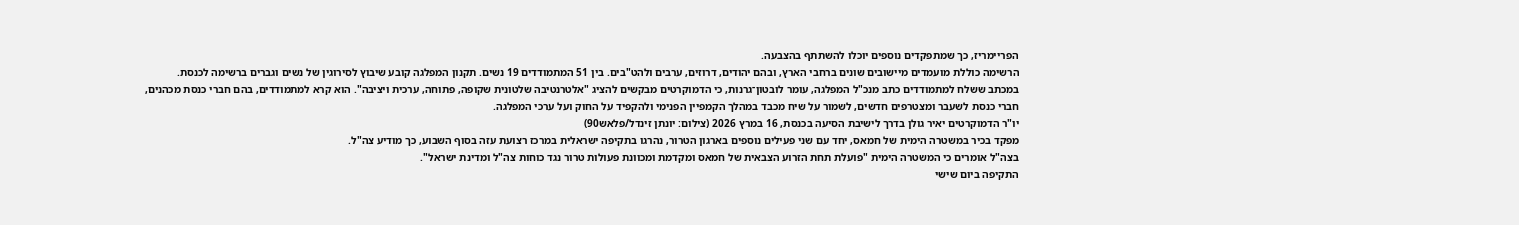הפריימריז, כך שמתפקדים נוספים יוכלו להשתתף בהצבעה.
הרשימה כוללת מועמדים מיישובים שונים ברחבי הארץ, ובהם יהודים, דרוזים, ערבים ולהט"בים. בין 51 המתמודדים 19 נשים. תקנון המפלגה קובע שיבוץ לסירוגין של נשים וגברים ברשימה לכנסת.
במכתב ששלח למתמודדים כתב מנכ"ל המפלגה, עומר לובטון־גרנות, כי הדמוקרטים מבקשים להציג "אלטרנטיבה שלטונית שקופה, פתוחה, ערכית ויציבה". הוא קרא למתמודדים, בהם חברי כנסת מכהנים, חברי כנסת לשעבר ומצטרפים חדשים, לשמור על שיח מכבד במהלך הקמפיין הפנימי ולהקפיד על החוק ועל ערכי המפלגה.
יו"ר הדמוקרטים יאיר גולן בדרך לישיבת הסיעה בכנסת, 16 במרץ 2026 (צילום: יונתן זינדל/פלאש90)
מפקד בכיר במשטרה הימית של חמאס, יחד עם שני פעילים נוספים בארגון הטרור, נהרגו בתקיפה ישראלית במרכז רצועת עזה בסוף השבוע, כך מודיע צה"ל.
בצה"ל אומרים כי המשטרה הימית "פועלת תחת הזרוע הצבאית של חמאס ומקדמת ומכוונת פעולות טרור נגד כוחות צה"ל ומדינת ישראל".
התקיפה ביום שישי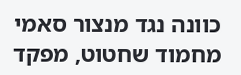כוונה נגד מנצור סאמי מחמוד שחטוט, מפקד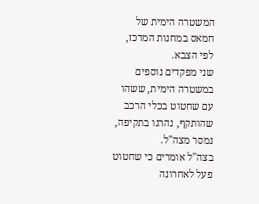המשטרה הימית של חמאס במחנות המרכז, לפי הצבא.
שני מפקדים נוספים במשטרה הימית, ששהו עם שחטוט בכלי הרכב שהותקף, נהרגו בתקיפה, נמסר מצה"ל.
בצה"ל אומרים כי שחטוט פעל לאחרונה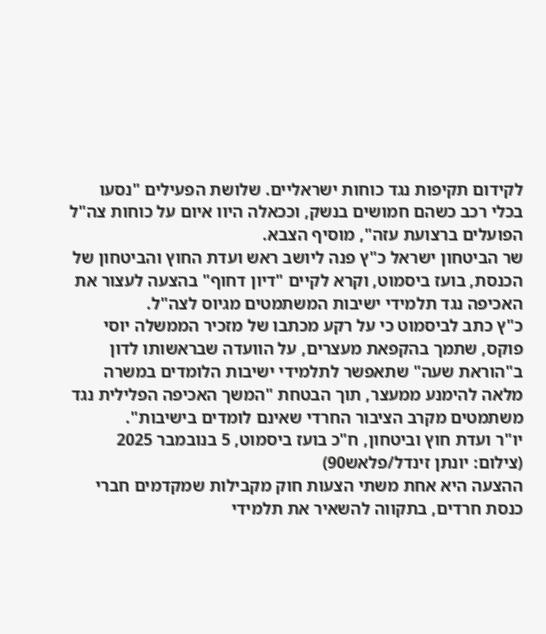לקידום תקיפות נגד כוחות ישראליים. שלושת הפעילים "נסעו בכלי רכב כשהם חמושים בנשק, וככאלה היוו איום על כוחות צה"ל הפועלים ברצועת עזה", מוסיף הצבא.
שר הביטחון ישראל כ"ץ פנה ליושב ראש ועדת החוץ והביטחון של הכנסת, בועז ביסמוט, וקרא לקיים "דיון דחוף" בהצעה לעצור את האכיפה נגד תלמידי ישיבות המשתמטים מגיוס לצה"ל.
כ"ץ כתב לביסמוט כי על רקע מכתבו של מזכיר הממשלה יוסי פוקס, שתמך בהקפאת מעצרים, על הוועדה שבראשותו לדון ב"הוראת שעה" שתאפשר לתלמידי ישיבות הלומדים במשרה מלאה להימנע ממעצר, תוך הבטחת "המשך האכיפה הפלילית נגד משתמטים מקרב הציבור החרדי שאינם לומדים בישיבות".
יו"ר ועדת חוץ וביטחון, ח"כ בועז ביסמוט, 5 בנובמבר 2025 (צילום: יונתן זינדל/פלאש90)
ההצעה היא אחת משתי הצעות חוק מקבילות שמקדמים חברי כנסת חרדים, בתקווה להשאיר את תלמידי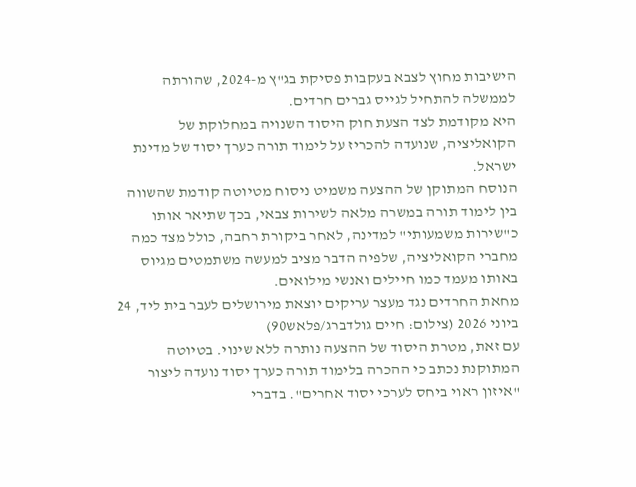הישיבות מחוץ לצבא בעקבות פסיקת בג"ץ מ-2024, שהורתה לממשלה להתחיל לגייס גברים חרדים.
היא מקודמת לצד הצעת חוק היסוד השנויה במחלוקת של הקואליציה, שנועדה להכריז על לימוד תורה כערך יסוד של מדינת ישראל.
הנוסח המתוקן של ההצעה משמיט ניסוח מטיוטה קודמת שהשווה בין לימוד תורה במשרה מלאה לשירות צבאי, בכך שתיאר אותו כ"שירות משמעותי" למדינה, לאחר ביקורת רחבה, כולל מצד כמה מחברי הקואליציה, שלפיה הדבר מציב למעשה משתמטים מגיוס באותו מעמד כמו חיילים ואנשי מילואים.
מחאת החרדים נגד מעצר עריקים יוצאת מירושלים לעבר בית ליד, 24 ביוני 2026 (צילום: חיים גולדברג/פלאש90)
עם זאת, מטרת היסוד של ההצעה נותרה ללא שינוי. בטיוטה המתוקנת נכתב כי ההכרה בלימוד תורה כערך יסוד נועדה ליצור "איזון ראוי ביחס לערכי יסוד אחרים". בדברי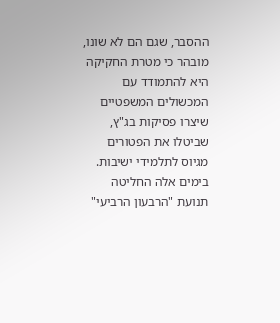ההסבר, שגם הם לא שונו, מובהר כי מטרת החקיקה היא להתמודד עם המכשולים המשפטיים שיצרו פסיקות בג"ץ, שביטלו את הפטורים מגיוס לתלמידי ישיבות.
בימים אלה החליטה תנועת "הרבעון הרביעי"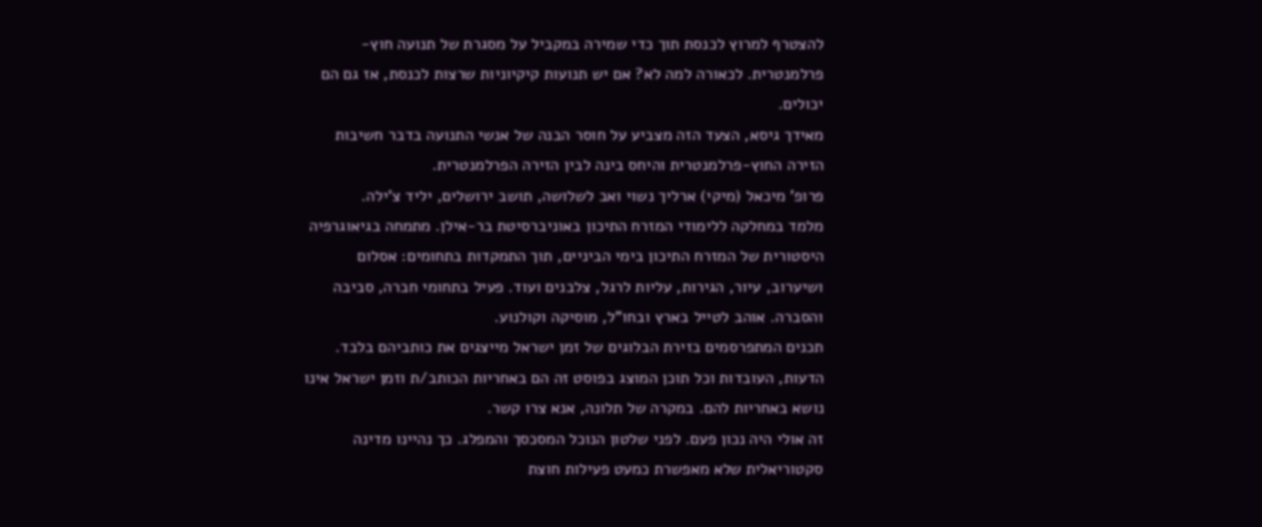להצטרף למרוץ לכנסת תוך כדי שמירה במקביל על מסגרת של תנועה חוץ-פרלמנטרית. לכאורה למה לא? אם יש תנועות קיקיוניות שרצות לכנסת, אז גם הם יכולים.
מאידך גיסא, הצעד הזה מצביע על חוסר הבנה של אנשי התנועה בדבר חשיבות הזירה החוץ-פרלמנטרית והיחס בינה לבין הזירה הפרלמנטרית.
פרופ' מיכאל (מיקי) ארליך נשוי ואב לשלושה, תושב ירושלים, יליד צ'ילה.
מלמד במחלקה ללימודי המזרח התיכון באוניברסיטת בר-אילן. מתמחה בגיאוגרפיה היסטורית של המזרח התיכון בימי הביניים, תוך התמקדות בתחומים: אסלום ושיערוב, עיור, הגירות, עליות לרגל, צלבנים ועוד. פעיל בתחומי חברה, סביבה והסברה. אוהב לטייל בארץ ובחו"ל, מוסיקה וקולנוע.
תכנים המתפרסמים בזירת הבלוגים של זמן ישראל מייצגים את כותביהם בלבד. הדעות, העובדות וכל תוכן המוצג בפוסט זה הם באחריות הכותב/ת וזמן ישראל אינו נושא באחריות להם. במקרה של תלונה, אנא צרו קשר.
זה אולי היה נכון פעם. לפני שלטון הנוכל המסכסך והמפלג. כך נהיינו מדינה סקטוריאלית שלא מאפשרת כמעט פעילות חוצת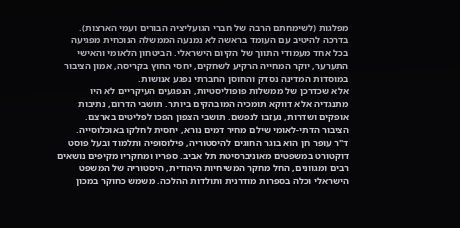מפלגות (לשימחתם הרבה של חברי הגועליציה הבורים ועמי הארצות).
בדרכה להיטיב עם העומד בראשה לא נמנעה הממשלה הנוכחית מפגיעה בכל אחד מעמודי התווך של הקיום הישראלי. הביטחון הלאומי והאישי התערער, יוקר המחייה הרקיע לשחקים, יחסי החוץ בקריסה, אמון הציבור במוסדות המדינה נסדק והחוסן החברתי נפגע אנושות.
אלא שכדרכן של ממשלות פופוליסטיות, הנפגעים העיקריים לא היו מתנגדיה אלא דווקא תומכיה המובהקים ביותר. תושבי הדרום, נתיבות אופקים ושדרות, נעזבו לנפשם. תושבי הצפון הפכו לפליטים בארצם. הציבור הדתי-לאומי שילם מחיר דמים נורא, יחסית לחלקו באוכלוסייה.
ד"ר עופר חן הוא בוגר החוגים להיסטוריה, פילוסופיה ותלמוד ובעל פוסט דוקטורט במשפטים מאוניברסיטת תל אביב. ספריו ומחקריו מקיפים נושאים רבים ומגוונים, החל מחקר המשיחיות היהודית, היסטוריה של המשפט הישראלי וכלה בספרות מודרנית ותולדות ההלכה. משמש כחוקר במכון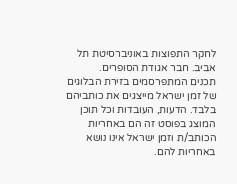לחקר התפוצות באוניברסיטת תל אביב. חבר אגודת הסופרים.
תכנים המתפרסמים בזירת הבלוגים של זמן ישראל מייצגים את כותביהם בלבד. הדעות, העובדות וכל תוכן המוצג בפוסט זה הם באחריות הכותב/ת וזמן ישראל אינו נושא באחריות להם.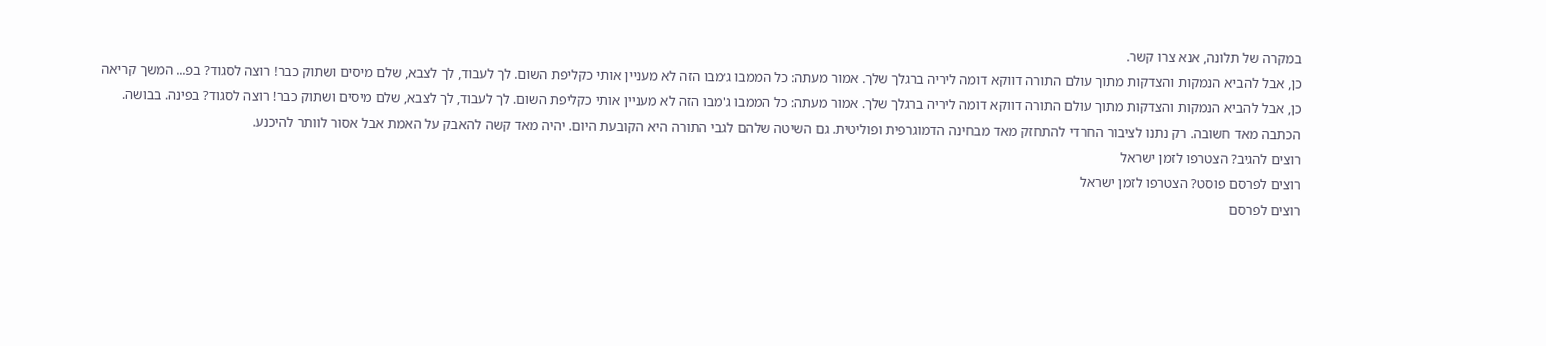במקרה של תלונה, אנא צרו קשר.
כן, אבל להביא הנמקות והצדקות מתוך עולם התורה דווקא דומה ליריה ברגלך שלך. אמור מעתה: כל הממבו ג׳מבו הזה לא מעניין אותי כקליפת השום. לך לעבוד, לך לצבא, שלם מיסים ושתוק כבר! רוצה לסגוד? בפ... המשך קריאה
כן, אבל להביא הנמקות והצדקות מתוך עולם התורה דווקא דומה ליריה ברגלך שלך. אמור מעתה: כל הממבו ג'מבו הזה לא מעניין אותי כקליפת השום. לך לעבוד, לך לצבא, שלם מיסים ושתוק כבר! רוצה לסגוד? בפינה. בבושה.
הכתבה מאד חשובה. רק נתנו לציבור החרדי להתחזק מאד מבחינה הדמוגרפית ופוליטית. גם השיטה שלהם לגבי התורה היא הקובעת היום. יהיה מאד קשה להאבק על האמת אבל אסור לוותר להיכנע.
רוצים להגיב? הצטרפו לזמן ישראל
רוצים לפרסם פוסט? הצטרפו לזמן ישראל
רוצים לפרסם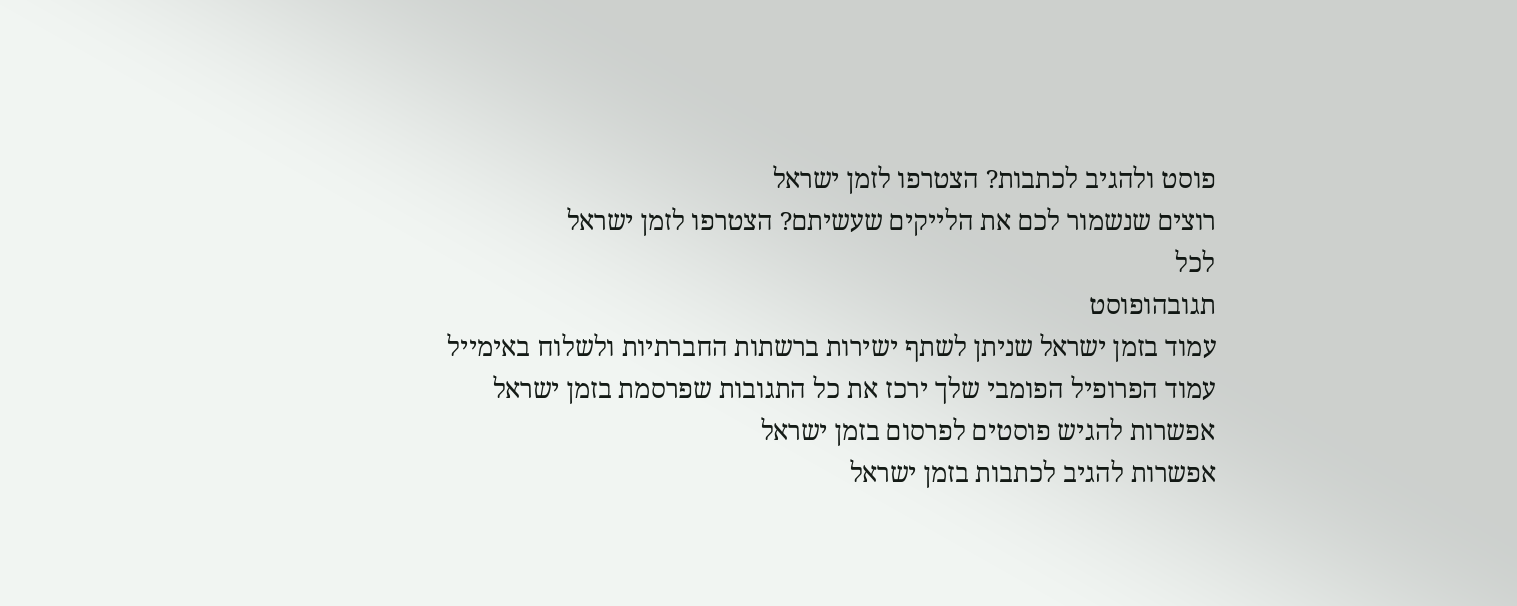פוסט ולהגיב לכתבות? הצטרפו לזמן ישראל
רוצים שנשמור לכם את הלייקים שעשיתם? הצטרפו לזמן ישראל
לכל
תגובהופוסט
עמוד בזמן ישראל שניתן לשתף ישירות ברשתות החברתיות ולשלוח באימייל
עמוד הפרופיל הפומבי שלך ירכז את כל התגובות שפרסמת בזמן ישראל
אפשרות להגיש פוסטים לפרסום בזמן ישראל
אפשרות להגיב לכתבות בזמן ישראל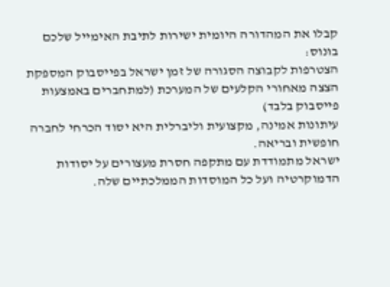קבלו את המהדורה היומית ישירות לתיבת האימייל שלכם
בונוס:
הצטרפות לקבוצה הסגורה של זמן ישראל בפייסבוק המספקת הצצה מאחורי הקלעים של המערכת (למתחברים באמצעות פייסבוק בלבד)
עיתונות אמינה, מקצועית וליברלית היא יסוד הכרחי לחברה חופשית ובריאה.
ישראל מתמודדת עם מתקפה חסרת מעצורים על יסודות הדמוקרטיה ועל כל המוסדות הממלכתיים שלה.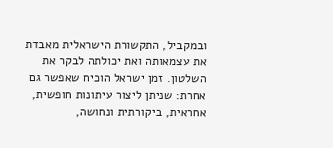ובמקביל, התקשורת הישראלית מאבדת את עצמאותה ואת יכולתה לבקר את השלטון. זמן ישראל הוכיח שאפשר גם אחרת: שניתן ליצור עיתונות חופשית, אחראית, ביקורתית ונחושה,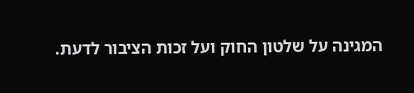המגינה על שלטון החוק ועל זכות הציבור לדעת.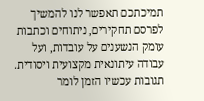תמיכתכם תאפשר לנו להמשיך לפרסם תחקירים, ניתוחים וכתבות עומק הנשענים על עובדות, ועל עבודה עיתונאית מקצועית ויסודית.
תגובות עכשיו הזמן לומר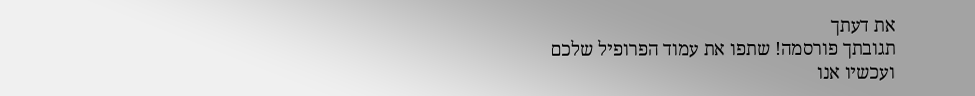את דעתך
תגובתך פורסמה! שתפו את עמוד הפרופיל שלכם
ועכשיו אנו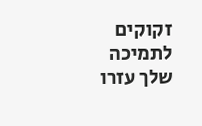זקוקים לתמיכה שלך עזרו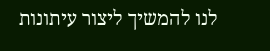לנו להמשיך ליצור עיתונות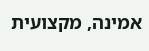אמינה, מקצועית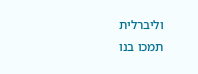וליברלית
תמכו בנו